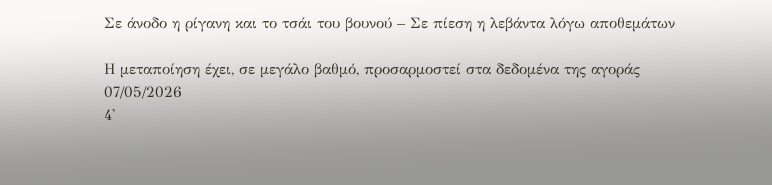Σε άνοδο η ρίγανη και το τσάι του βουνού – Σε πίεση η λεβάντα λόγω αποθεμάτων

Η μεταποίηση έχει, σε μεγάλο βαθμό, προσαρμοστεί στα δεδομένα της αγοράς
07/05/2026
4'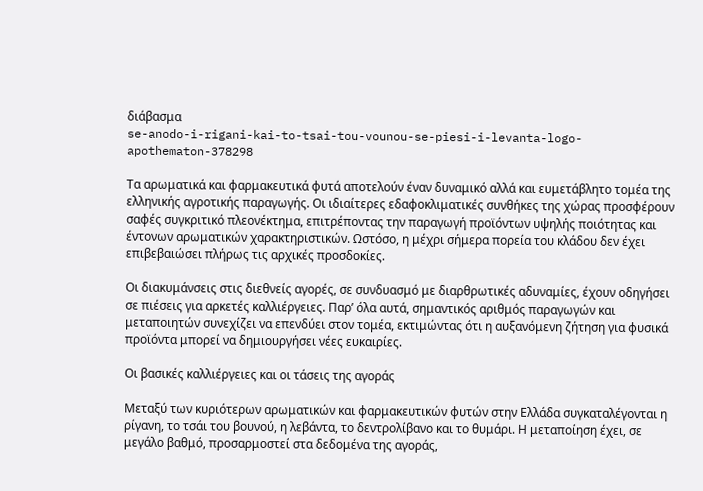διάβασμα
se-anodo-i-rigani-kai-to-tsai-tou-vounou-se-piesi-i-levanta-logo-apothematon-378298

Τα αρωματικά και φαρμακευτικά φυτά αποτελούν έναν δυναμικό αλλά και ευμετάβλητο τομέα της ελληνικής αγροτικής παραγωγής. Οι ιδιαίτερες εδαφοκλιματικές συνθήκες της χώρας προσφέρουν σαφές συγκριτικό πλεονέκτημα, επιτρέποντας την παραγωγή προϊόντων υψηλής ποιότητας και έντονων αρωματικών χαρακτηριστικών. Ωστόσο, η μέχρι σήμερα πορεία του κλάδου δεν έχει επιβεβαιώσει πλήρως τις αρχικές προσδοκίες.

Οι διακυμάνσεις στις διεθνείς αγορές, σε συνδυασμό με διαρθρωτικές αδυναμίες, έχουν οδηγήσει σε πιέσεις για αρκετές καλλιέργειες. Παρ’ όλα αυτά, σημαντικός αριθμός παραγωγών και μεταποιητών συνεχίζει να επενδύει στον τομέα, εκτιμώντας ότι η αυξανόμενη ζήτηση για φυσικά προϊόντα μπορεί να δημιουργήσει νέες ευκαιρίες.

Οι βασικές καλλιέργειες και οι τάσεις της αγοράς

Μεταξύ των κυριότερων αρωματικών και φαρμακευτικών φυτών στην Ελλάδα συγκαταλέγονται η ρίγανη, το τσάι του βουνού, η λεβάντα, το δεντρολίβανο και το θυμάρι. Η μεταποίηση έχει, σε μεγάλο βαθμό, προσαρμοστεί στα δεδομένα της αγοράς,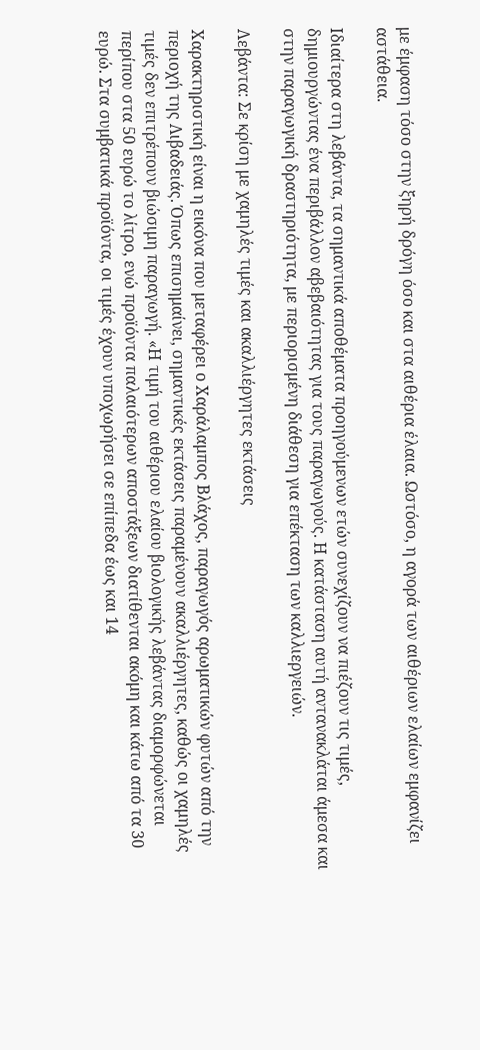με έμφαση τόσο στην ξηρή δρόγη όσο και στα αιθέρια έλαια. Ωστόσο, η αγορά των αιθέριων ελαίων εμφανίζει αστάθεια.

Ιδιαίτερα στη λεβάντα, τα σημαντικά αποθέματα προηγούμενων ετών συνεχίζουν να πιέζουν τις τιμές, δημιουργώντας ένα περιβάλλον αβεβαιότητας για τους παραγωγούς. Η κατάσταση αυτή αντανακλάται άμεσα και στην παραγωγική δραστηριότητα, με περιορισμένη διάθεση για επέκταση των καλλιεργειών.

Λεβάντα: Σε κρίση με χαμηλές τιμές και ακαλλιέργητες εκτάσεις

Χαρακτηριστική είναι η εικόνα που μεταφέρει ο Χαράλαμπος Βλάχος, παραγωγός αρωματικών φυτών από την περιοχή της Λιβαδειάς. Όπως επισημαίνει, σημαντικές εκτάσεις παραμένουν ακαλλιέργητες, καθώς οι χαμηλές τιμές δεν επιτρέπουν βιώσιμη παραγωγή. «Η τιμή του αιθέριου ελαίου βιολογικής λεβάντας διαμορφώνεται περίπου στα 50 ευρώ το λίτρο, ενώ προϊόντα παλαιότερων αποστάξεων διατίθενται ακόμη και κάτω από τα 30 ευρώ. Στα συμβατικά προϊόντα, οι τιμές έχουν υποχωρήσει σε επίπεδα έως και 14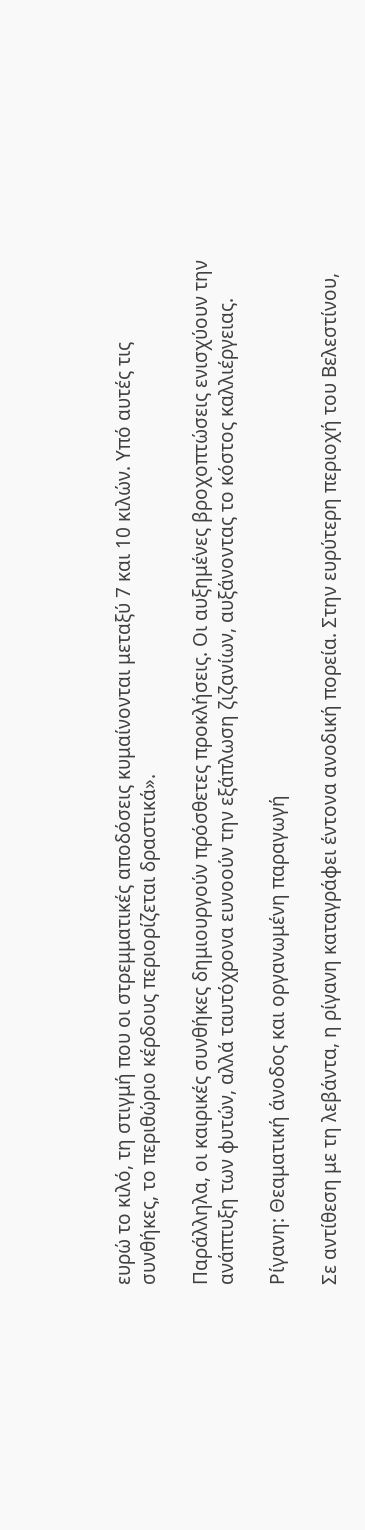ευρώ το κιλό, τη στιγμή που οι στρεμματικές αποδόσεις κυμαίνονται μεταξύ 7 και 10 κιλών. Υπό αυτές τις συνθήκες, το περιθώριο κέρδους περιορίζεται δραστικά».

Παράλληλα, οι καιρικές συνθήκες δημιουργούν πρόσθετες προκλήσεις. Οι αυξημένες βροχοπτώσεις ενισχύουν την ανάπτυξη των φυτών, αλλά ταυτόχρονα ευνοούν την εξάπλωση ζιζανίων, αυξάνοντας το κόστος καλλιέργειας.

Ρίγανη: Θεαματική άνοδος και οργανωμένη παραγωγή

Σε αντίθεση με τη λεβάντα, η ρίγανη καταγράφει έντονα ανοδική πορεία. Στην ευρύτερη περιοχή του Βελεστίνου,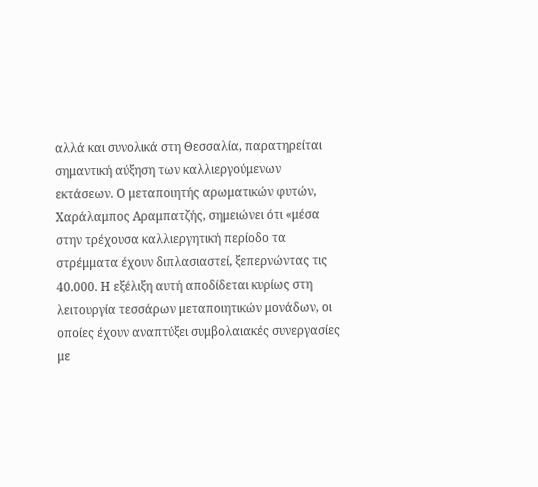αλλά και συνολικά στη Θεσσαλία, παρατηρείται σημαντική αύξηση των καλλιεργούμενων εκτάσεων. Ο μεταποιητής αρωματικών φυτών, Χαράλαμπος Αραμπατζής, σημειώνει ότι «μέσα στην τρέχουσα καλλιεργητική περίοδο τα στρέμματα έχουν διπλασιαστεί, ξεπερνώντας τις 40.000. Η εξέλιξη αυτή αποδίδεται κυρίως στη λειτουργία τεσσάρων μεταποιητικών μονάδων, οι οποίες έχουν αναπτύξει συμβολαιακές συνεργασίες με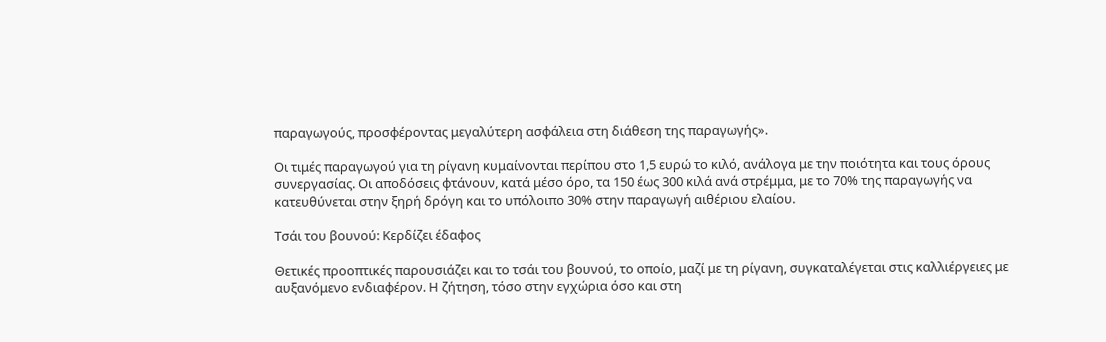παραγωγούς, προσφέροντας μεγαλύτερη ασφάλεια στη διάθεση της παραγωγής».

Οι τιμές παραγωγού για τη ρίγανη κυμαίνονται περίπου στο 1,5 ευρώ το κιλό, ανάλογα με την ποιότητα και τους όρους συνεργασίας. Οι αποδόσεις φτάνουν, κατά μέσο όρο, τα 150 έως 300 κιλά ανά στρέμμα, με το 70% της παραγωγής να κατευθύνεται στην ξηρή δρόγη και το υπόλοιπο 30% στην παραγωγή αιθέριου ελαίου.

Τσάι του βουνού: Κερδίζει έδαφος

Θετικές προοπτικές παρουσιάζει και το τσάι του βουνού, το οποίο, μαζί με τη ρίγανη, συγκαταλέγεται στις καλλιέργειες με αυξανόμενο ενδιαφέρον. Η ζήτηση, τόσο στην εγχώρια όσο και στη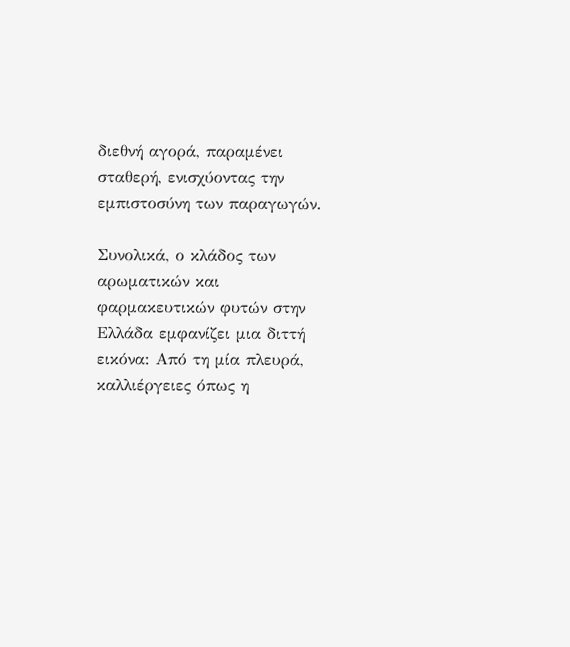διεθνή αγορά, παραμένει σταθερή, ενισχύοντας την εμπιστοσύνη των παραγωγών.

Συνολικά, ο κλάδος των αρωματικών και φαρμακευτικών φυτών στην Ελλάδα εμφανίζει μια διττή εικόνα: Από τη μία πλευρά, καλλιέργειες όπως η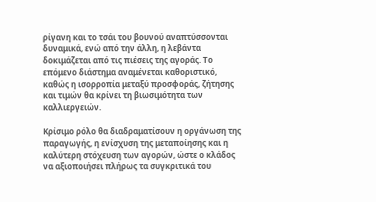ρίγανη και το τσάι του βουνού αναπτύσσονται δυναμικά, ενώ από την άλλη, η λεβάντα δοκιμάζεται από τις πιέσεις της αγοράς. Το επόμενο διάστημα αναμένεται καθοριστικό, καθώς η ισορροπία μεταξύ προσφοράς, ζήτησης και τιμών θα κρίνει τη βιωσιμότητα των καλλιεργειών.

Κρίσιμο ρόλο θα διαδραματίσουν η οργάνωση της παραγωγής, η ενίσχυση της μεταποίησης και η καλύτερη στόχευση των αγορών, ώστε ο κλάδος να αξιοποιήσει πλήρως τα συγκριτικά του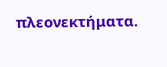πλεονεκτήματα.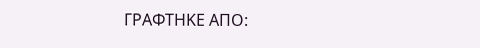ΓΡΑΦΤΗΚΕ ΑΠΟ: